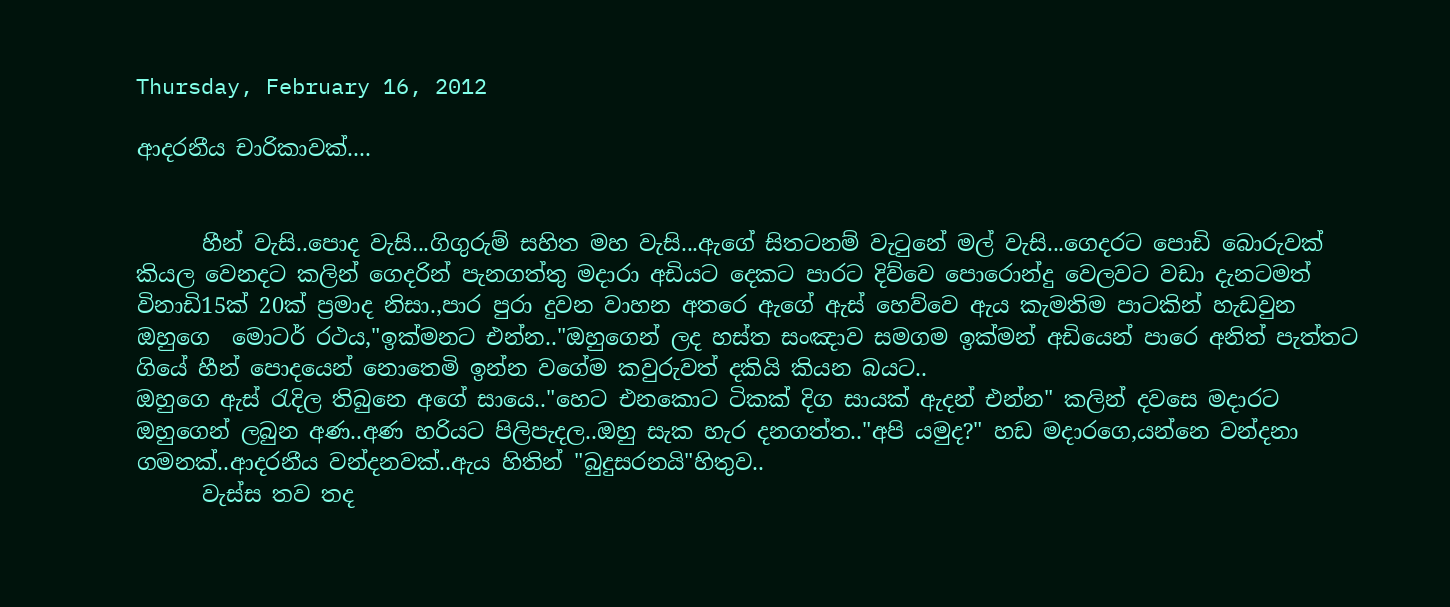Thursday, February 16, 2012

ආදරනීය චාරිකාවක්....


      හීන් වැසි..පොද වැසි...ගිගුරුම් සහිත මහ වැසි...ඇගේ සිතටනම් වැටුනේ මල් වැසි...ගෙදරට පොඩි බොරුවක් කියල වෙනදට කලින් ගෙදරින් පැනගත්තු මදාරා අඩියට දෙකට පාරට දිව්වෙ පොරොන්දු වෙලවට වඩා දැනටමත් විනාඩි15ක් 20ක් ප්‍රමාද නිසා.,පාර පුරා දුවන වාහන අතරෙ ඇගේ ඇස් හෙව්වෙ ඇය කැමතිම පාටකින් හැඩවුන ඔහුගෙ  මොටර් රථය,"ඉක්මනට එන්න.."ඔහුගෙන් ලද හස්ත සංඤාව සමගම ඉක්මන් අඩියෙන් පාරෙ අනිත් පැත්තට ගියේ හීන් පොදයෙන් නොතෙමි ඉන්න වගේම කවුරුවත් දකියි කියන බයට..
ඔහුගෙ ඇස් රැදිල තිබුනෙ අගේ සායෙ.."හෙට එනකොට ටිකක් දිග සායක් ඇදන් එන්න" කලින් දවසෙ මදාරට ඔහුගෙන් ලබුන අණ..අණ හරියට පිලිපැදල..ඔහු සැක හැර දනගත්ත.."අපි යමුද?" හඩ මදාරගෙ,යන්නෙ වන්දනා ගමනක්..ආදරනීය වන්දනවක්..ඇය හිතින් "බුදුසරනයි"හිතුව..
      වැස්ස තව තද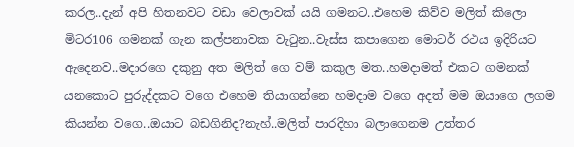කරල..දැන් අපි හිතනවට වඩා වෙලාවක් යයි ගමනට..එහෙම කිව්ව මලිත් කිලො මිටර106 ගමනක් ගැන කල්පනාවක වැටුන..වැස්ස කපාගෙන මොටර් රථය ඉදිරියට ඇදෙනව..මදාරගෙ දකුනු අත මලිත් ගෙ වම් කකුල මත..හමදාමත් එකට ගමනක් යනකොට පුරුද්දකට වගෙ එහෙම තියාගන්නෙ හමදාම වගෙ අදත් මම ඔයාගෙ ලගම කියන්න වගෙ..ඔයාට බඩගිනිද?නැහ්..මලිත් පාරදිහා බලාගෙනම උත්තර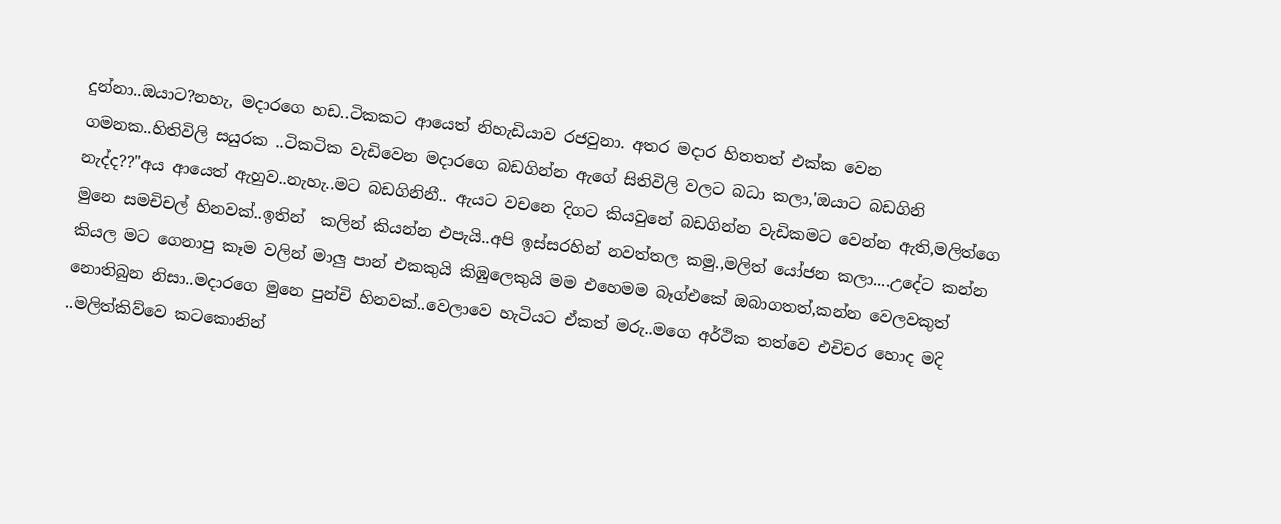දුන්නා..ඔයාට?නහැ, මදාරගෙ හඩ..ටිකකට ආයෙත් නිහැඩියාව රජවුනා. අතර මදාර හිතතත් එක්ක වෙන ගමනක..හිතිවිලි සයුරක ..ටිකටික වැඩිවෙන මදාරගෙ බඩගින්න ඇගේ සිතිවිලි වලට බධා කලා,'ඔයාට බඩගිනි නැද්ද??"අය ආයෙත් ඇහුව..නැහැ..මට බඩගිනිනී.. ඇයට වචනෙ දිගට කියවුනේ බඩගින්න වැඩිකමට වෙන්න ඇති,මලිත්ගෙ මුනෙ සමචිචල් හිනවක්..ඉතින්  කලින් කියන්න එපැයි..අපි ඉස්සරහින් නවත්තල කමු.,මලිත් යෝජන කලා....උදේට කන්න කියල මට ගෙනාපු කෑම වලින් මාලු පාන් එකකුයි කිඹුලෙකුයි මම එහෙමම බෑග්එකේ ඔබාගතත්,කන්න වෙලවකුත් නොතිබුන නිසා..මදාරගෙ මුනෙ පුන්චි හිනවක්..වෙලාවෙ හැටියට ඒකත් මරු..මගෙ අර්ථික තත්වෙ එචිචර හොද මදි ..මලිත්කිව්වෙ කටකොනින්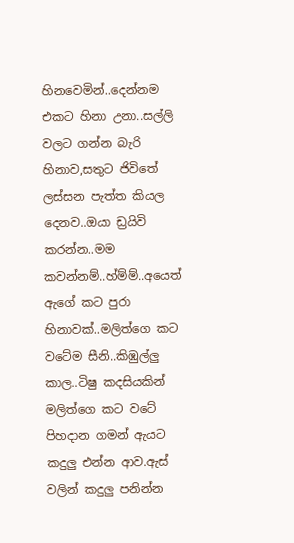හිනවෙමින්..දෙන්නම එකට හිනා උනා..සල්ලි වලට ගන්න බැරි  හිනාව,සතුට ජිවිතේ ලස්සන පැත්ත කියල දෙනව..ඔයා ඩ්‍රයිවි කරන්න..මම කවන්නම්..හ්ම්ම්..අයෙත් ඇගේ කට පුරා හිනාවක්..මලිත්ගෙ කට වටේම සීනි..කිඹුල්ලු කාල..ටිෂු කදසියකින් මලිත්ගෙ කට වටේ පිහදාන ගමන් ඇයට කදුලු එන්න ආව.ඇස් වලින් කදුලු පනින්න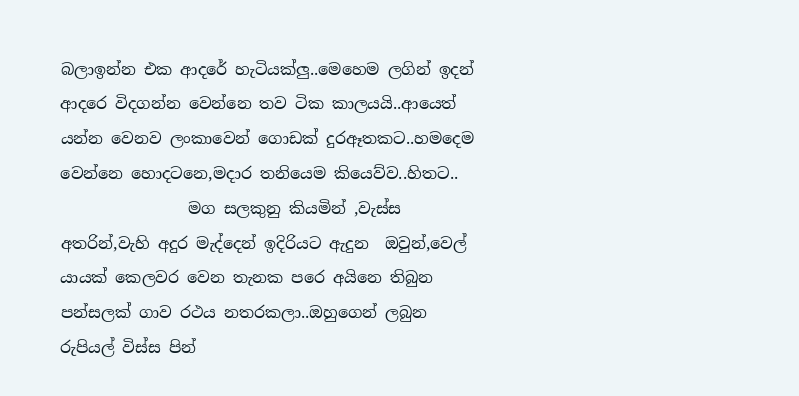බලාඉන්න එක ආදරේ හැටියක්ලු..මෙහෙම ලගින් ඉදන් ආදරෙ විදගන්න වෙන්නෙ තව ටික කාලයයි..ආයෙත් යන්න වෙනව ලංකාවෙන් ගොඩක් දුරඈතකට..හමදෙම වෙන්නෙ හොදටනෙ,මදාර තනියෙම කියෙව්ව..හිතට..
                මග සලකුනු කියමින් ,වැස්ස අතරින්,වැහි අදුර මැද්දෙන් ඉදිරියට ඇදුන  ඔවුන්,වෙල් යායක් කෙලවර වෙන තැනක පරෙ අයිනෙ තිබුන පන්සලක් ගාව රථය නතරකලා..ඔහුගෙන් ලබුන රුපියල් විස්ස පින්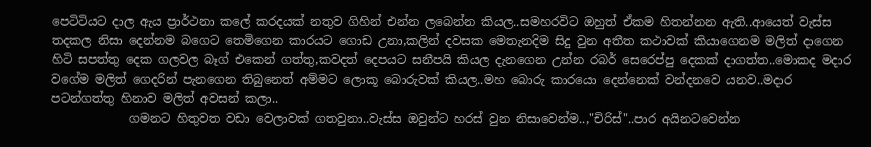පෙටිටියට දාල ඇය ප්‍රාර්ථනා කලේ කරදයක් නතුව ගිහින් එන්න ලබෙන්න කියල..සමහරවිට ඔහුත් ඒකම හිතන්නන ඇති..ආයෙත් වැස්ස තදකල නිසා දෙන්නම බගෙට තෙමිගෙන කාරයට ගොඩ උනා,කලින් දවසක මෙතැනදිම සිදු වුන අතීත කථාවක් කියාගෙනම මලිත් දාගෙන හිටි සපත්තු දෙක ගලවල බෑග් එකෙන් ගත්තු,කවදත් දෙපයට සනීපයි කියල දැනගෙන උන්න රබර් සෙරෙප්පු දෙකක් දාගත්ත..මොකද මදාර වගේම මලිත් ගෙදරින් පැනගෙන තිබුනෙත් අම්මට ලොකූ බොරුවක් කියල..මහ බොරු කාරයො දෙන්නෙක් වන්දනවෙ යනව..මදාර පටන්ගත්තු හිනාව මලිත් අවසන් කලා..
             ගමනට හිතුවත වඩා වෙලාවක් ගතවුනා..වැස්ස ඔවුන්ට හරස් වුන නිසාවෙන්ම..,"චිරිස්"..පාර අයිනටවෙන්න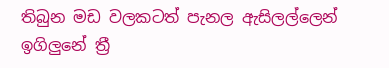තිබුන මඩ වලකටත් පැනල ඇසිලල්ලෙන් ඉගිලුනේ ත්‍රී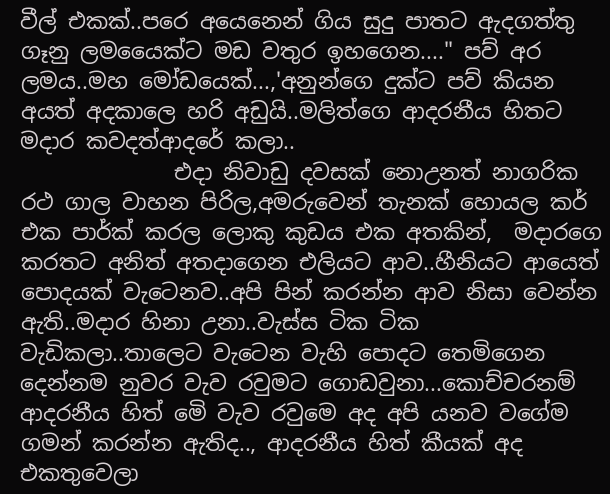වීල් එකක්..පරෙ අයෙනෙන් ගිය සුදු පාතට ඇදගත්තු ගෑනු ලමයෛක්ට මඩ වතුර ඉහගෙන...." පව් අර ලමය..මහ මෝඩයෙක්...,'අනුන්ගෙ දුක්ට පව් කියන අයත් අදකාලෙ හරි අඩුයි..මලිත්ගෙ ආදරනීය හිතට මදාර කවදත්ආදරේ කලා..
              එදා නිවාඩු දවසක් නොඋනත් නාගරික රථ ගා‍ල වාහන පිරිල,අමරුවෙන් තැනක් හොයල කර් එක පාර්ක් කරල ලොකු කුඩය එක අතකින්,  මදාරගෙ කරතට අනිත් අතදාගෙන එලියට ආව..හීනියට ආයෙත් පොදයක් වැටෙනව..අපි පින් කරන්න ආව නිසා වෙන්න ඇති..මදාර හිනා උනා..වැස්ස ටික ටික වැඩිකලා..තාලෙට වැටෙන වැහි පොදට තෙමිගෙන දෙන්නම නුවර වැව රවුමට ගොඩවුනා...කොච්චරනම් ආදරනීය හිත් මෙි වැව රවුමෙ අද අපි යනව වගේම ගමන් කරන්න ඇතිද.., ආදරනීය හිත් කීයක් අද එකතුවෙලා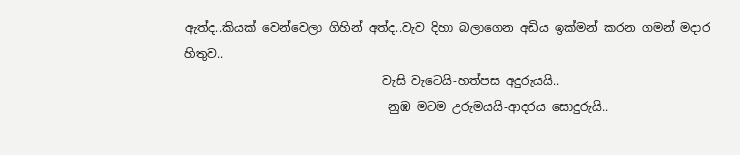ඇත්ද..කියක් වෙන්වෙලා ගිහින් අත්ද..වැව දිහා බලාගෙන අඩිය ඉක්මන් කරන ගමන් මදාර හිතුව..
                                 වැසි වැටෙයි-හත්පස අදුරුයයි..
                                  නුඹ මටම උරුමයයි-ආදරය සොදුරුයි..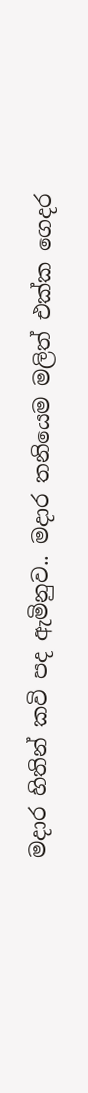මදාර හිතින් කවි පද ඇමිනුව.. මදාර තනියෙම මලිත් එක්ක ගෙදර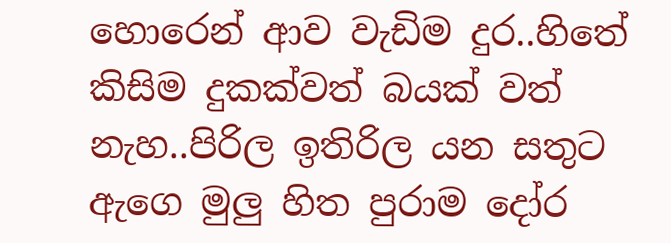හොරෙන් ආව වැඩිම දුර..හිතේ කිසිම දුකක්වත් බයක් වත් නැහ..පිරිල ඉතිරිල යන සතුට   ඇගෙ මුලු හිත පුරාම දෝර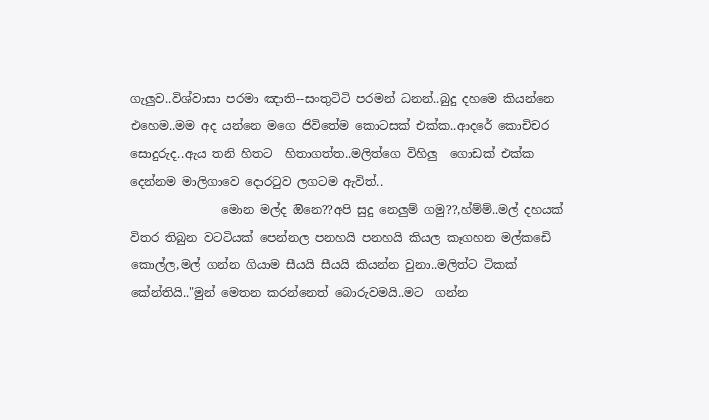ගැලුව..විශ්වාසා පරමා ඤාති--සංතුටිටි පරමන් ධනන්..බුදු දහමෙ කියන්නෙ එහෙම..මම අද යන්නෙ මගෙ ජිවිතේම කොටසක් එක්ක..ආදරේ කොචිචර සොදුරුද..ඇය තනි හිතට  හිතාගත්ත..මලිත්ගෙ විහිලු  ගොඩක් එක්ක දෙන්නම මාලිගාවෙ දොරටුව ලගටම ඇවිත්..
               මොන මල්ද ඔිනෙ??අපි සුදු නෙලුම් ගමු??,හ්ම්ම්..මල් දහයක් විතර තිබුන වටටියක් පෙන්නල පනහයි පනහයි කියල කෑගහන මල්කඩෙි කොල්ල,මල් ගන්න ගියාම සීයයි සීයයි කියන්න වුනා..මලිත්ට ටිකක් කේන්තියි.."මුන් මෙතන කරන්නෙත් බොරුවමයි..මට  ගන්න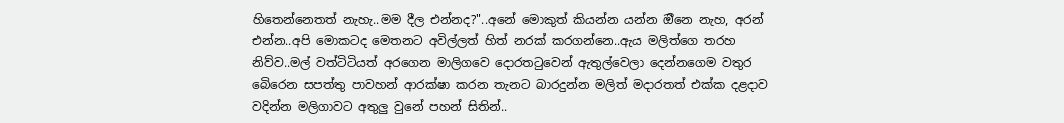හිතෙන්නෙතත් නැහැ..මම දීල එන්නද?"..අනේ මොකුත් කියන්න යන්න ඔීනෙ නැහ, අරන් එන්න..අපි මොකටද මෙතනට අවිල්ලත් හිත් නරක් කරගන්නෙ..ඇය මලිත්ගෙ තරහ නිව්ව..මල් වත්ටිටියත් අරගෙන මාලිගවෙ දොරතටුවෙන් ඇතුල්වෙලා දෙන්නගෙම වතුර බෙිරෙන සපත්තු පාවහන් ආරක්ෂා කරන තැනට බාරදුන්න මලිත් මදාරතත් එක්ක දළදාව වදින්න මලිගාවට අතුලු වුනේ පහන් සිතින්..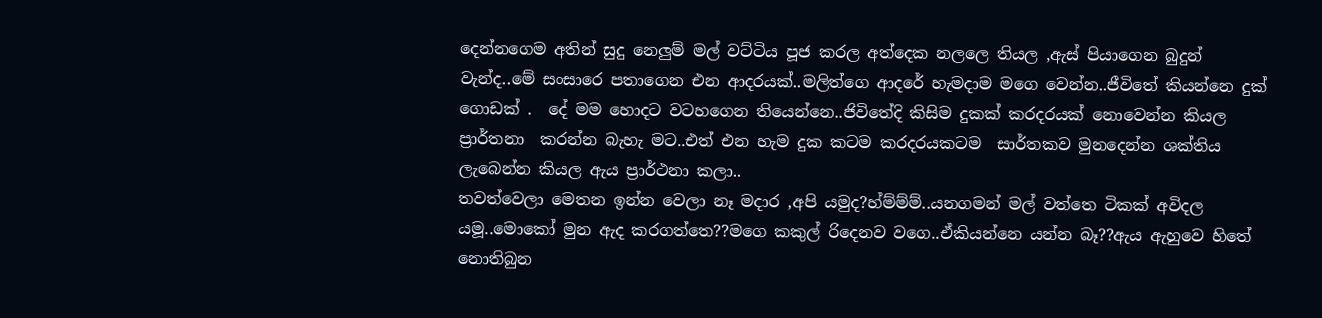දෙන්නගෙම අතින් සුදු නෙලුම් මල් වට්ටිය පූජ කරල අත්දෙක නලලෙ තියල ,ඇස් පියාගෙන බුදුන් වැන්ද..මේ සංසාරෙ පතාගෙන එන ආදරයක්..මලිත්ගෙ ආදරේ හැමදාම මගෙ වෙන්න..ජීවිතේ කියන්නෙ දුක් ගොඩක් .  දේ මම හොදට වටහගෙන තියෙන්නෙ..ජිවිතේදි කිසිම දුකක් කරදරයක් නොවෙන්න කියල  ප්‍රාර්තනා  කරන්න බැහැ මට..එත් එන හැම දුක කටම කරදරයකටම  සාර්තකව මුනදෙන්න ශක්තිය ලැබෙන්න කියල ඇය ප්‍රාර්ථනා කලා..
තවත්වෙලා මෙතන ඉන්න වෙලා නෑ මදාර ,අපි යමුද?හ්ම්ම්ම්..යනගමන් මල් වත්තෙ ටිකක් අවිදල යමූ..මොකෝ මුන ඇද කරගත්තෙ??මගෙ කකුල් රිදෙනව වගෙ..ඒකියන්නෙ යන්න බෑ??ඇය ඇහුවෙ හිතේ නොතිබුන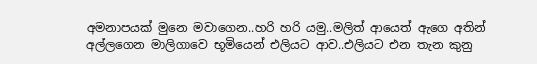අමනාපයක් මුනෙ මවාගෙන..හරි හරි යමු..මලිත් ආයෙත් ඇගෙ අතින් අල්ලගෙන මාලිගාවෙ භූමියෙන් එලියට ආව..එලියට එන තැන කුනු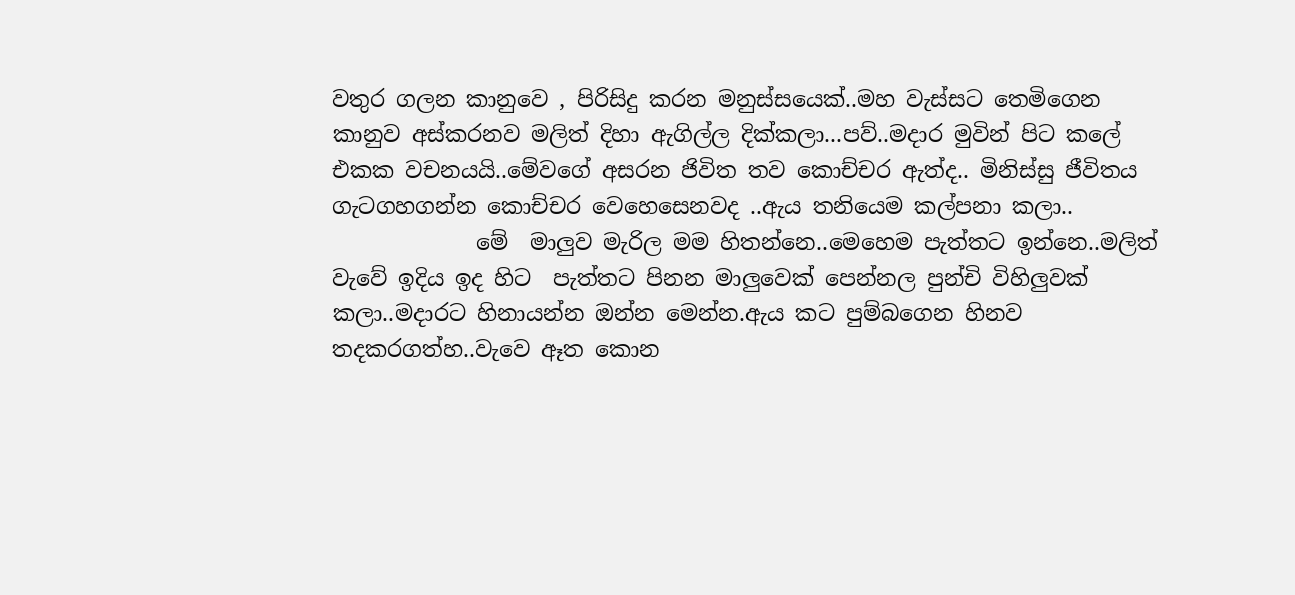වතුර ගලන කානුවෙ , පිරිසිදු කරන මනුස්සයෙක්..මහ වැස්සට තෙමිගෙන කානුව අස්කරනව මලිත් දිහා ඇගිල්ල දික්කලා...පව්..මදාර මුවින් පිට කලේ එකක වචනයයි..මේවගේ අසරන ජිවිත තව කොච්චර ඇත්ද.. මිනිස්සු ජීවිතය ගැටගහගන්න කොච්චර වෙහෙසෙනවද ..ඇය තනියෙම කල්පනා කලා..
             මේ  මාලුව මැරිල මම හිතන්නෙ..මෙහෙම පැත්තට ඉන්නෙ..මලිත් වැවේ ඉදිය ඉද හිට  පැත්තට පිනන මාලුවෙක් පෙන්නල පුන්චි විහිලුවක් කලා..මදාරට හිනායන්න ඔන්න මෙන්න.ඇය කට පුම්බගෙන හිනව තදකරගත්හ..වැවෙ ඈත කොන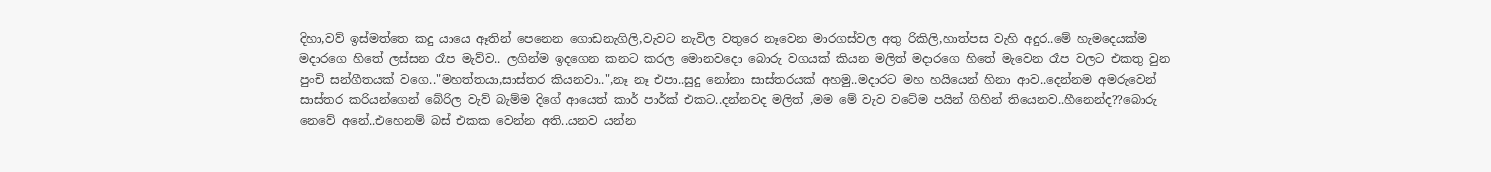දිහා,වව් ඉස්මත්තෙ කදු යායෙ ඈතින් පෙනෙන ගොඩනැගිලි,වැවට නැවිල වතුරෙ නෑවෙන මාරගස්වල අතු රිකිලි,හාත්පස වැහි අදුර..මේ හැමදෙයක්ම මදාරගෙ හිතේ ලස්සන රෑප මැව්ව.. ලගින්ම ඉදගෙන කනට කරල මොනවදො බොරු වගයක් කියන මලිත් මදාරගෙ හිතේ මැවෙන රෑප වලට එකතු වුන පුංචි සන්ගීතයක් වගෙ.."මහත්තයා,සාස්තර කියනවා..",නෑ නෑ එපා..සුදු නෝනා සාස්තරයක් අහමු..මදාරට මහ හයියෙන් හිනා ආව..දෙන්නම අමරුවෙන් සාස්තර කරියන්ගෙන් බේරිල වැව් බැම්ම දිගේ ආයෙත් කාර් පාර්ක් එකට..දන්නවද මලිත් ,මම මේ වැව වටේම පයින් ගිහින් තියෙනව..හීනෙන්ද??බොරු නෙවේ අනේ..එහෙනම් බස් එකක වෙන්න අති..යනව යන්න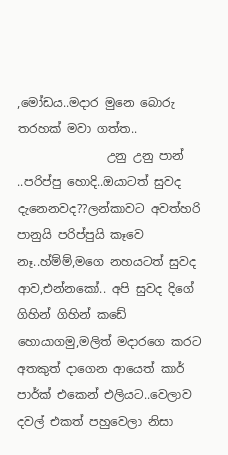,මෝඩය..මදාර මුනෙ බොරු තරහක් මවා ගත්ත..
               උනු උනු පාන් ..පරිප්පු හොදි..ඔයාටත් සුවද දැනෙනවද??ලන්කාවට අවත්හරි පානුයි පරිප්පුයි කෑවෙ නෑ..හ්ම්ම්,මගෙ නහයටත් සුවද ආව,එන්නකෝ.. අපි සුවද දිගේ ගිහින් ගිහින් කඩේ හොයාගමු,මලිත් මදාරගෙ කරට අතකුත් දාගෙන ආයෙත් කාර් පාර්ක් එකෙන් එලියට..වෙලාව දවල් එකත් පහුවෙලා නිසා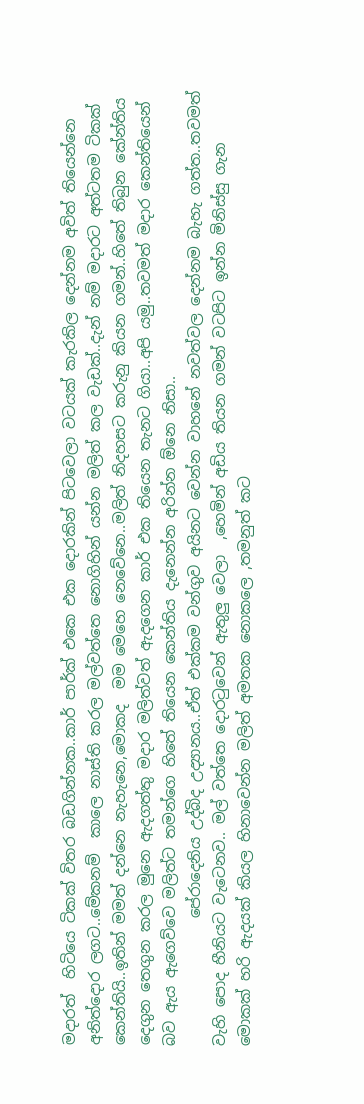මදාරත්  හිටියෙ ටිකක් විතර බඩගින්නක..කාර් පාර්ක් එකෙ එක දොරකින් පිටවෙලා වටයක් කැරකිල දෙන්නම අවිත් තියෙන්නෙ අනිත්දොර ලගට..මේකනම්  කාලෙ නාස්ති කරල මල්වත්තෙ නොගිහින් යන්න මලිත් කල වැඩක්..දැන් නම් මදාරට අත්ටතම ටිකක් කෙන්තියි..ඉතින් මමත් දන්නෙ නැහැනෙ,මොකද  මම මෙහෙ නෙවේනෙ..මලිත් නිදහසට කරුනු කියන ගමන්..හිතේ තිබුන කේන්තිය දෙගුන තෙගුන කරල මුනෙ ඇදගත්තු මදාර මලිත්වත් ඇදගෙන කාර් එක තියෙන තැනට ගියා..අපි යමු..තවමත් මදාර කෙන්තියෙන් බව ඇය ඇගෙව්වෙ මලිත්ට තමන්ගෙ හිතේ තියෙන කෙන්තිය දැනෙන්න අරින්න ඕනෙ නිසා..
                 පේරාදෙනිය උද්බිද උද්‍යානය..ඒත් එක්කම වන්ගුව අයිනට වෙන්න වාහනේ නවත්වල දෙන්නම බැහැ ගත්ත..තවමත් වැහි පොද හීනියට වැටෙනව.. මල් වත්තෙ දොරටුවෙන් ඇතුලු වෙලා  ,හෙමින් අඩිය තියන ගමන් වටපිට ඉන්න මිනිස්සු ගැන මොකක් හරි ඇදයක් කියල හිනාවෙන්න මලිත් අමතක නොකලෙ ,තමනුත් කට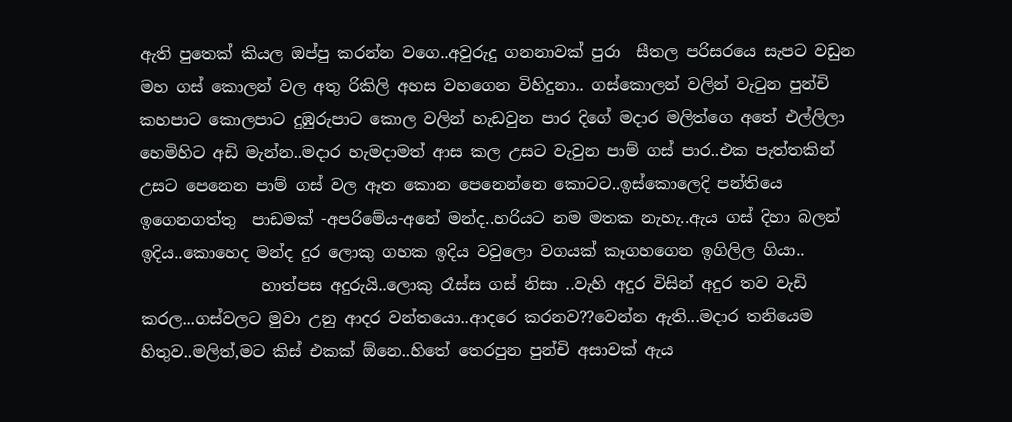ඇති පුතෙක් කියල ඔප්පු කරන්න වගෙ..අවුරුදු ගනනාවක් පුරා  සීතල පරිසරයෙ සැපට වඩුන මහ ගස් කොලන් වල අතු රිකිලි අහස වහගෙන විහිදුනා.. ගස්කොලන් වලින් වැටුන පුන්චි කහපාට කොලපාට දුඹුරුපාට කොල වලින් හැඩවුන පාර දිගේ මදාර මලිත්ගෙ අතේ එල්ලිලා හෙමිහිට අඩි මැන්න..මදාර හැමදාමත් ආස කල උසට වැවුන පාම් ගස් පාර..එක පැත්තකින් උසට පෙනෙන පාම් ගස් වල ඈත කොන පෙනෙන්නෙ කොටට..ඉස්කොලෙදි පන්තියෙ ඉගෙනගත්තු  පාඩමක් -අපරිමේය-අනේ මන්ද..හරියට නම මතක නැහැ..ඇය ගස් දිහා බලන් ඉදිය..කොහෙද මන්ද දුර ලොකු ගහක ඉදිය වවුලො වගයක් කෑගහගෙන ඉගිලිල ගියා..
               හාත්පස අදුරුයි..ලොකු රෑස්ස ගස් නිසා ..වැහි අදුර විසින් අදුර තව වැඩි කරල...ගස්වලට මුවා උනු ආදර වන්තයො..ආදරෙ කරනව??වෙන්න ඇති...මදාර තනියෙම හිතුව..මලිත්,මට කිස් එකක් ඕනෙ..හිතේ තෙරපුන පුන්චි අසාවක් ඇය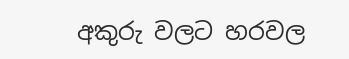අකුරු වලට හරවල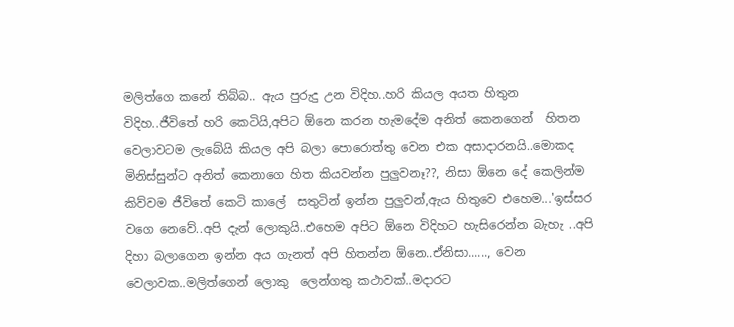මලිත්ගෙ කනේ තිබ්බ.. ඇය පුරුදු උන විදිහ..හරි කියල අයත හිතුන විදිහ..ජීවිතේ හරි කෙටියි,අපිට ඕනෙ කරන හැමදේම අනිත් කෙනගෙන්  හිතන වෙලාවටම ලැබේයි කියල අපි බලා පොරොත්තු වෙන එක අසාදාරනයි..මොකද මිනිස්සුන්ට අනිත් කෙනාගෙ හිත කියවන්න පුලුවනෑ??, නිසා ඕනෙ දේ කෙලින්ම කිව්වම ජීවිතේ කෙටි කාලේ  සතුටින් ඉන්න පුලුවන්,ඇය හිතුවෙ එහෙම...'ඉස්සර වගෙ නෙවේ..අපි දැන් ලොකුයි..එහෙම අපිට ඕනෙ විදිහට හැසිරෙන්න බැහැ ..අපි දිහා බලාගෙන ඉන්න අය ගැනත් අපි හිතන්න ඕනෙ..ඒනිසා......, වෙන වෙලාවක..මලිත්ගෙන් ලොකු  ලෙන්ගතු කථාවක්..මදාරට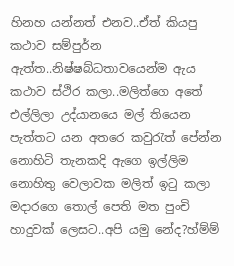හිනහ යන්නත් එනව..ඒත් කියපු කථාව සම්පුර්න ඇත්ත..නිෂ්ෂබ්ධතාවයෙන්ම ඇය කථාව ස්ථිර කලා..මලිත්ගෙ අතේ එල්ලිලා උද්යානයෙ මල් තියෙන පැත්තට යන අතරෙ කවුරැත් පේන්න  නොහිටි තැනකදි ඇගෙ ඉල්ලිම නොහිතු වෙලාවක මලිත් ඉටු කලා මදාරගෙ තොල් පෙති මත පුංචි හාදුවක් ලෙසට..අපි යමු නේද?හ්ම්ම්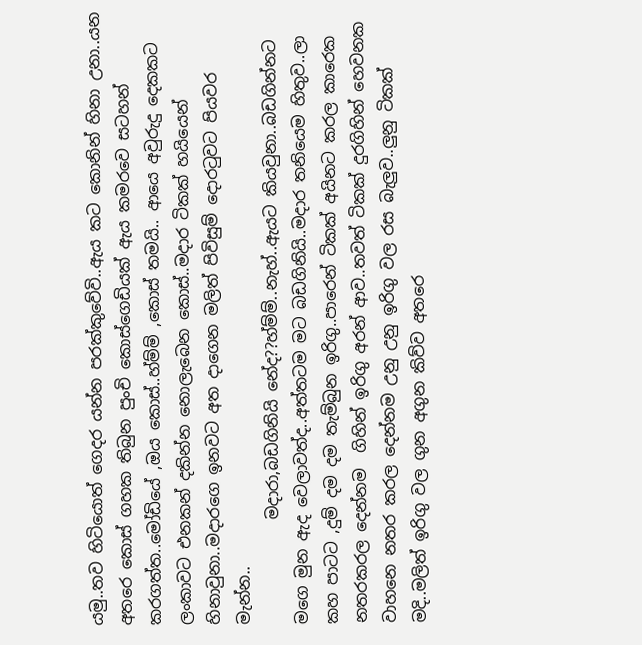යමු..තව හිටියොත් ගෙදර යන්න පරක්කුවේවි..ඇය කට කොනින් හිනා උනා..යන අතරෙ කොස් ගහක තිබුන පුංචි කොස්ගෙඩියක් ඇය කමරවෙ සටහන් කරගත්ත..මෝඩියේ ,ඔය කොස්..හ්ම්ම් ,කොස් තමයි.. ආයෙ අවුරුදු දෙකකට ලංකාවට එනකන් දකින්න නොලැබෙන කොස්..මදාර ටිකක් හයියෙන් හිනාවුනා..මදාරගෙ ඉනවට අත දාගෙන මලිත් පිවිසුම් දොරටුවට පියවර මැන්න..
             මදාරා,බඩගිනියි නේද??හ්ම්ම්..නැහ්..ඇයට කියවුනා..බඩගින්නට මගෙ මුන ඇද වෙලාවත්ද..අත්තටම මට බඩගිනියි..මදාර තනියෙම හිතුව..ලා කහ පාටට ,දුම් දම දම තැම්බුන ඉරිගු..පාරෙන් ටිකක් අයිනට කරල කාරෙක නතරකරල දෙන්නම  ගිහින් ඉරිගු අරන් ආව..තවත් ටිකක් දුරගිහින් හෙවනක  වාහනෙ නතර කරල දෙන්නම උනු උනු ඉරිගු වල රස බැලුව..ලුනු ටිකක් මදි..මලිත් ඉරිගු වල ගුන අගුන කිව්ව අතරෙ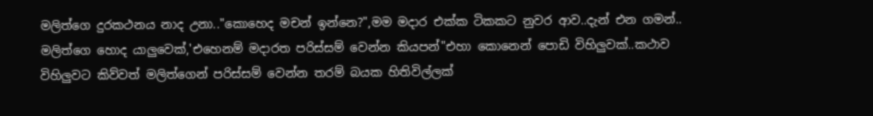මලිත්ගෙ දුරකථනය නාද උනා.."කොහෙද මචන් ඉන්නෙ?",මම මදාර එක්ක ටිකකට නුවර ආව..දැන් එන ගමන්.. මලිත්ගෙ හොද යාලුවෙක්,'එහෙනම් මදාරත පරිස්සම් වෙන්න කියපන්"එහා කොනෙන් පොඩි විහිලුවක්..කථාව විහිලුවට කිව්වත් මලිත්ගෙන් පරිස්සම් වෙන්න තරම් බයක හිතිවිල්ලක්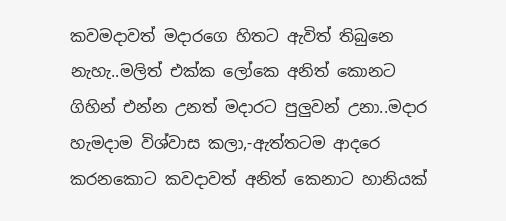කවමදාවත් මදාරගෙ හිතට ඇවිත් තිබුනෙ නැහැ..මලිත් එක්ක ලෝකෙ අනිත් කොනට ගිහින් එන්න උනත් මදාරට පුලුවන් උනා..මදාර හැමදාම විශ්වාස කලා,-ඇත්තටම ආදරෙ කරනකොට කවදාවත් අනිත් කෙනාට හානියක්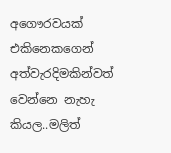අගෞරවයක් එකිනෙකගෙන් අත්වැරදිමකින්වත් වෙන්නෙ නැහැ කියල..මලිත්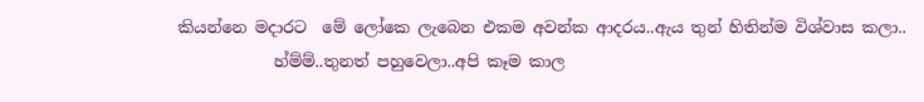කියන්නෙ මදාරට  මේ ලෝකෙ ලැබෙන එකම අවන්ක ආදරය..ඇය තුන් හිතින්ම විශ්වාස කලා..
            හ්ම්ම්..තුනත් පහුවෙලා..අපි කෑම කාල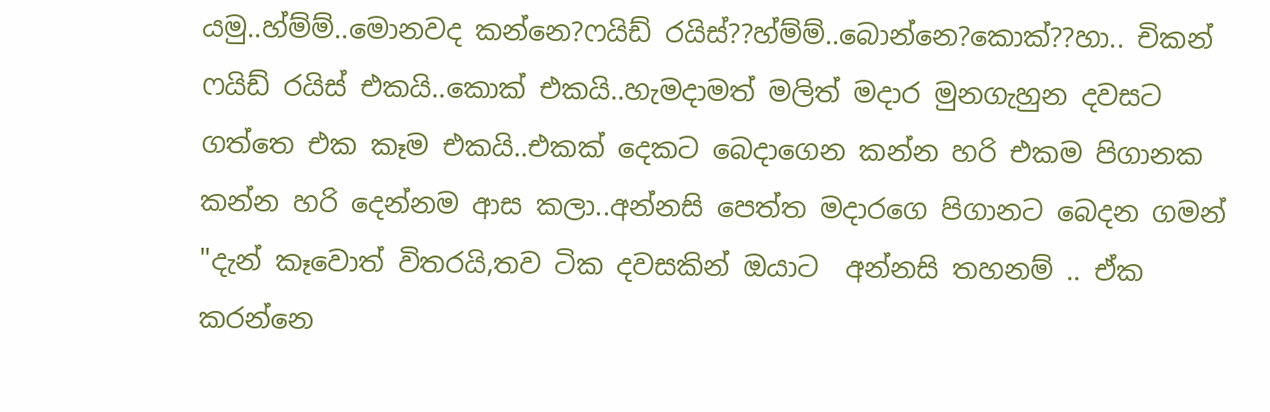යමු..හ්ම්ම්..මොනවද කන්නෙ?ෆයිඩ් රයිස්??හ්ම්ම්..බොන්නෙ?කොක්??හා.. චිකන්  ෆයිඩ් රයිස් එකයි..කොක් එකයි..හැමදාමත් මලිත් මදාර මුනගැහුන දවසට ගත්තෙ එක කෑම එකයි..එකක් දෙකට බෙදාගෙන කන්න හරි එකම පිගානක  කන්න හරි දෙන්නම ආස කලා..අන්නසි පෙත්ත මදාරගෙ පිගානට බෙදන ගමන් "දැන් කෑවොත් විතරයි,තව ටික දවසකින් ඔයාට  අන්නසි තහනම් .. ඒක කරන්නෙ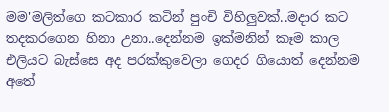මම'මලිත්ගෙ කටකාර කටින් පුංචි විහිලුවක්..මදාර කට තදකරගෙන හිනා උනා..දෙන්නම ඉක්මනින් කෑම කාල එලියට බැස්සෙ අද පරක්කුවෙලා ගෙදර ගියොත් දෙන්නම අතේ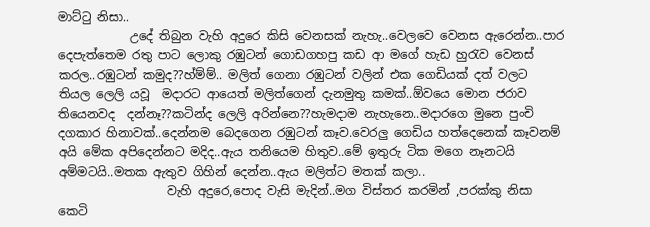මාට්ටු නිසා..
            උදේ තිබුන වැහි අදුරෙ කිසි වෙනසක් නැහැ..වෙලවෙ වෙනස ඇරෙන්න..පාර දෙපැත්තෙම රතු පාට ලොකු රඹුටන් ගොඩගහපු කඩ ආ මගේ හැඩ හුරැව වෙනස් කරල..රඹුටන් කමුද??හ්ම්ම්.. මලිත් ගෙනා රඹුටන් වලින් එක ගෙඩියක් දත් වලට තියල ලෙලි යවූ  මදාරට ආයෙත් මලිත්ගෙන් දැනමුතු කමක්..ඕවයෙ මොන ජරාව තියෙනවද  දන්නෑ??කටින්ද ලෙලි අරින්නෙ??හැමදාම නැහැනෙ..මදාරගෙ මුනෙ පුංචි දගකාර හිනාවක්..දෙන්නම බෙදගෙන රඹුටන් කෑව.වෙරලු ගෙඩිය හත්දෙනෙක් කෑවනම් අයි මේක අපිදෙන්නට මදිද..ඇය තනියෙම හිතුව..මේ ඉතුරු ටික මගෙ නෑනටයි අම්මටයි..මතක ඇතුව ගිහින් දෙන්න..ඇය මලිත්ට මතක් කලා..
                  වැහි අදුරෙ,පොද වැසි මැදින්..මග විස්තර කරමින් ,පරක්කු නිසා කෙටි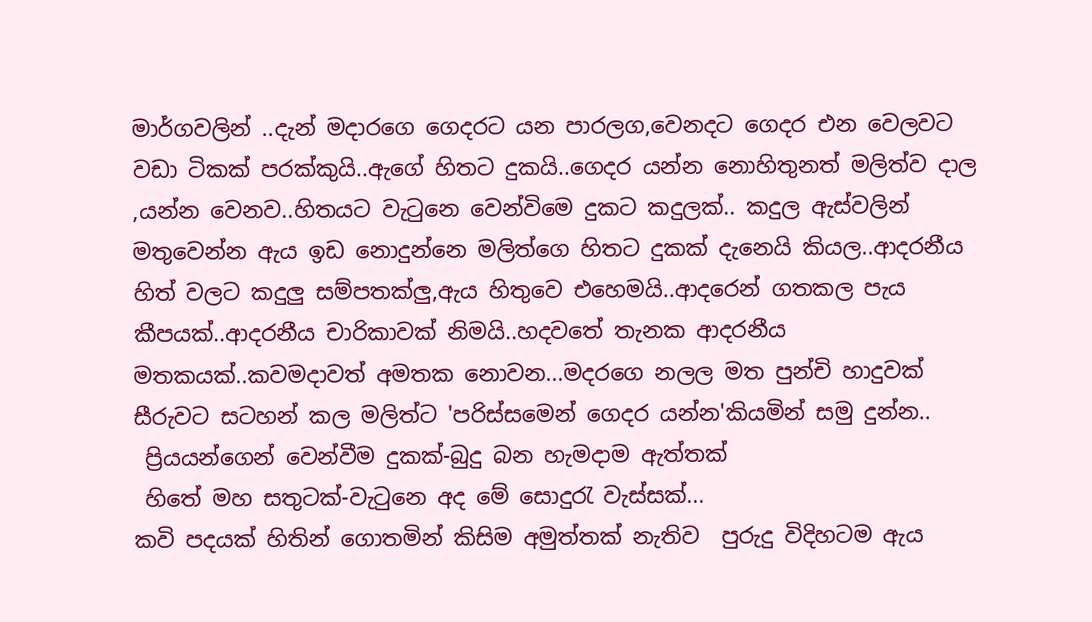මාර්ගවලින් ..දැන් මදාරගෙ ගෙදරට යන පාරලග,වෙනදට ගෙදර එන වෙලවට වඩා ටිකක් පරක්කුයි..ඇගේ හිතට දුකයි..ගෙදර යන්න නොහිතුනත් මලිත්ව දාල ,යන්න වෙනව..හිතයට වැටුනෙ වෙන්විමෙ දුකට කදුලක්.. කදුල ඇස්වලින් මතුවෙන්න ඇය ඉඩ නොදුන්නෙ මලිත්ගෙ හිතට දුකක් දැනෙයි කියල..ආදරනීය හිත් වලට කදුලු සම්පතක්ලු,ඇය හිතුවෙ එහෙමයි..ආදරෙන් ගතකල පැය කීපයක්..ආදරනීය චාරිකාවක් නිමයි..හදවතේ තැනක ආදරනීය මතකයක්..කවමදාවත් අමතක නොවන...මදරගෙ නලල මත පුන්චි හාදුවක් සීරුවට සටහන් කල මලිත්ට 'පරිස්සමෙන් ගෙදර යන්න'කියමින් සමු දුන්න..
 ප්‍රියයන්ගෙන් වෙන්වීම දුකක්-බුදු බන හැමදාම ඇත්තක්
 හිතේ මහ සතුටක්-වැටුනෙ අද මේ සොදුරැ වැස්සක්...
කවි පදයක් හිතින් ගොතමින් කිසිම අමුත්තක් නැතිව  පුරුදු විදිහටම ඇය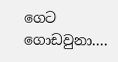ගෙට ගොඩවුනා....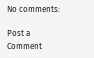No comments:

Post a Comment